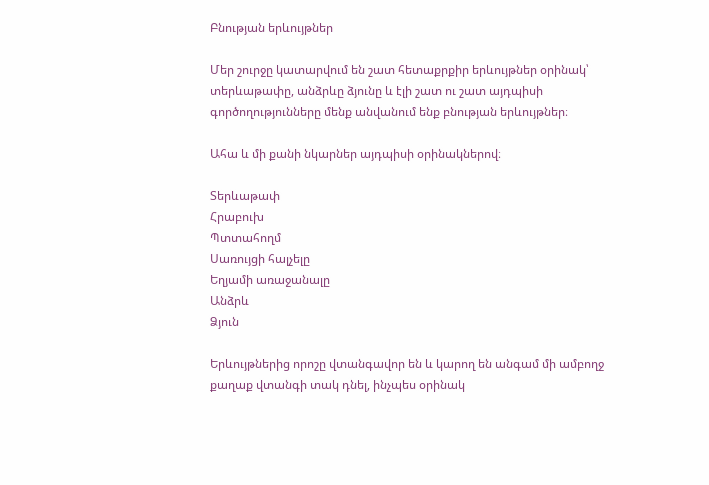Բնության երևույթներ

Մեր շուրջը կատարվում են շատ հետաքրքիր երևույթներ օրինակ՝ տերևաթափը, անձրևը ձյունը և էլի շատ ու շատ այդպիսի գործողությունները մենք անվանում ենք բնության երևույթներ։

Ահա և մի քանի նկարներ այդպիսի օրինակներով։

Տերևաթափ
Հրաբուխ
Պտտահողմ
Սառույցի հալչելը
Եղյամի առաջանալը
Անձրև
Ձյուն

Երևույթներից որոշը վտանգավոր են և կարող են անգամ մի ամբողջ քաղաք վտանգի տակ դնել, ինչպես օրինակ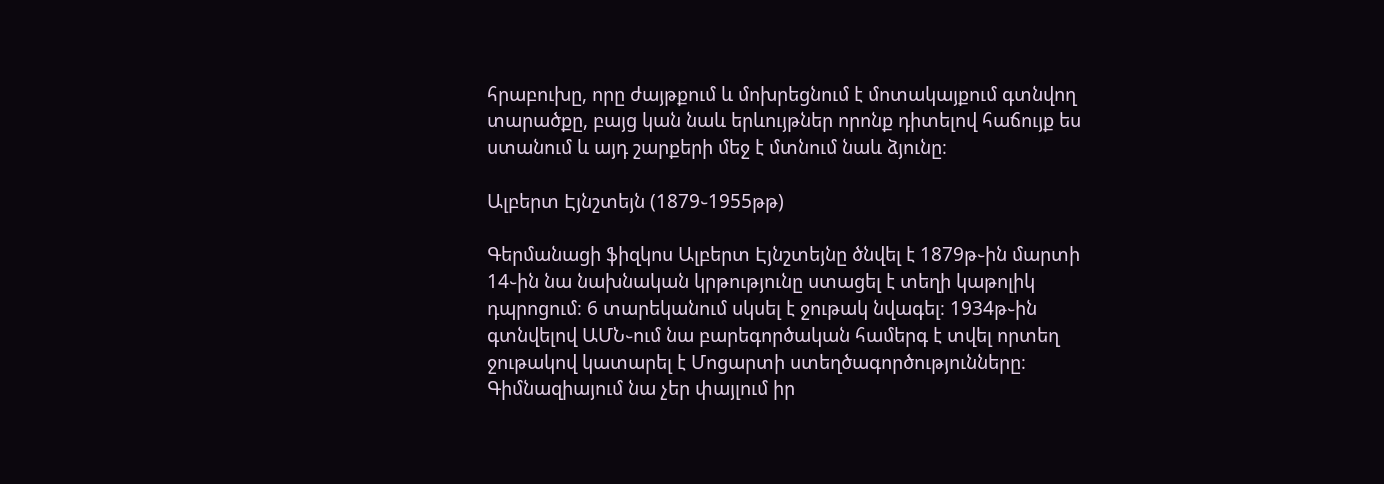հրաբուխը, որը ժայթքում և մոխրեցնում է մոտակայքում գտնվող տարածքը, բայց կան նաև երևույթներ որոնք դիտելով հաճույք ես ստանում և այդ շարքերի մեջ է մտնում նաև ձյունը։

Ալբերտ Էյնշտեյն (1879֊1955թթ)

Գերմանացի ֆիզկոս Ալբերտ Էյնշտեյնը ծնվել է 1879թ֊ին մարտի 14֊ին նա նախնական կրթությունը ստացել է տեղի կաթոլիկ դպրոցում։ 6 տարեկանում սկսել է ջութակ նվագել։ 1934թ֊ին գտնվելով ԱՄՆ֊ում նա բարեգործական համերգ է տվել որտեղ ջութակով կատարել է Մոցարտի ստեղծագործությունները։ Գիմնազիայում նա չեր փայլում իր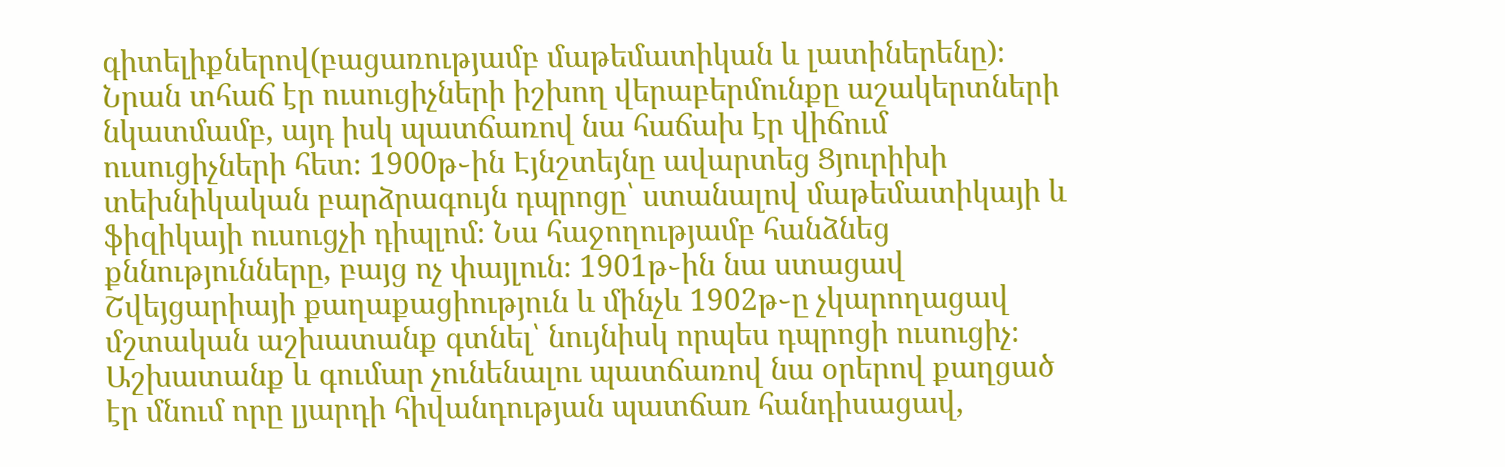գիտելիքներով(բացառությամբ մաթեմատիկան և լատիներենը)։ Նրան տհաճ էր ուսուցիչների իշխող վերաբերմունքը աշակերտների նկատմամբ, այդ իսկ պատճառով նա հաճախ էր վիճում ուսուցիչների հետ։ 1900թ֊ին Էյնշտեյնը ավարտեց Ցյուրիխի տեխնիկական բարձրագույն դպրոցը՝ ստանալով մաթեմատիկայի և ֆիզիկայի ուսուցչի դիպլոմ։ Նա հաջողությամբ հանձնեց քննությունները, բայց ոչ փայլուն։ 1901թ֊ին նա ստացավ Շվեյցարիայի քաղաքացիություն և մինչև 1902թ֊ը չկարողացավ մշտական աշխատանք գտնել՝ նույնիսկ որպես դպրոցի ուսուցիչ։ Աշխատանք և գումար չունենալու պատճառով նա օրերով քաղցած էր մնում որը լյարդի հիվանդության պատճառ հանդիսացավ,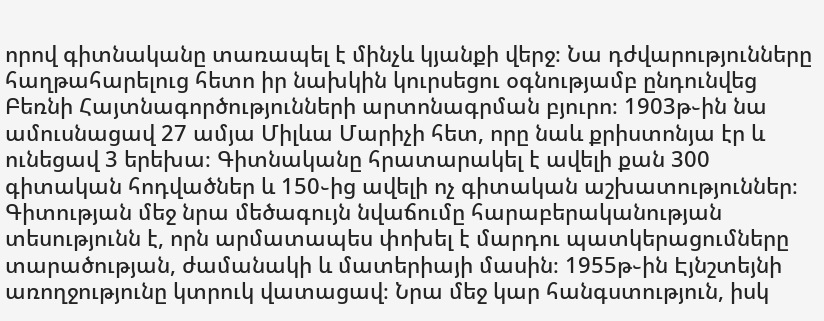որով գիտնականը տառապել է մինչև կյանքի վերջ։ Նա դժվարությունները հաղթահարելուց հետո իր նախկին կուրսեցու օգնությամբ ընդունվեց Բեռնի Հայտնագործությունների արտոնագրման բյուրո։ 1903թ֊ին նա ամուսնացավ 27 ամյա Միլևա Մարիչի հետ, որը նաև քրիստոնյա էր և ունեցավ 3 երեխա։ Գիտնականը հրատարակել է ավելի քան 300 գիտական հոդվածներ և 150֊ից ավելի ոչ գիտական աշխատություններ։ Գիտության մեջ նրա մեծագույն նվաճումը հարաբերականության տեսությունն է, որն արմատապես փոխել է մարդու պատկերացումները տարածության, ժամանակի և մատերիայի մասին։ 1955թ֊ին Էյնշտեյնի առողջությունը կտրուկ վատացավ։ Նրա մեջ կար հանգստություն, իսկ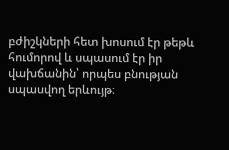բժիշկների հետ խոսում էր թեթև հումորով և սպասում էր իր վախճանին՝ որպես բնության սպասվող երևույթ։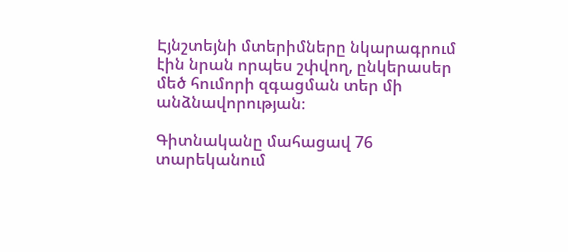Էյնշտեյնի մտերիմները նկարագրում էին նրան որպես շփվող, ընկերասեր մեծ հումորի զգացման տեր մի անձնավորության։

Գիտնականը մահացավ 76 տարեկանում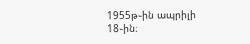1955թ֊ին ապրիլի 18֊ին։